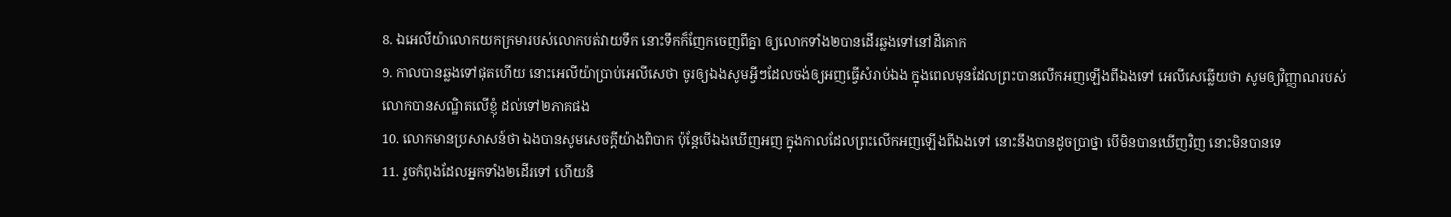8. ឯអេលីយ៉ាលោកយកក្រមារបស់លោកបត់វាយទឹក នោះទឹកក៏ញែកចេញពីគ្នា ឲ្យលោកទាំង២បានដើរឆ្លងទៅនៅដីគោក
9. កាលបានឆ្លងទៅផុតហើយ នោះអេលីយ៉ាប្រាប់អេលីសេថា ចូរឲ្យឯងសូមអ្វីៗដែលចង់ឲ្យអញធ្វើសំរាប់ឯង ក្នុងពេលមុនដែលព្រះបានលើកអញឡើងពីឯងទៅ អេលីសេឆ្លើយថា សូមឲ្យវិញ្ញាណរបស់លោកបានសណ្ឋិតលើខ្ញុំ ដល់ទៅ២ភាគផង
10. លោកមានប្រសាសន៍ថា ឯងបានសូមសេចក្តីយ៉ាងពិបាក ប៉ុន្តែបើឯងឃើញអញ ក្នុងកាលដែលព្រះលើកអញឡើងពីឯងទៅ នោះនឹងបានដូចប្រាថ្នា បើមិនបានឃើញវិញ នោះមិនបានទេ
11. រួចកំពុងដែលអ្នកទាំង២ដើរទៅ ហើយនិ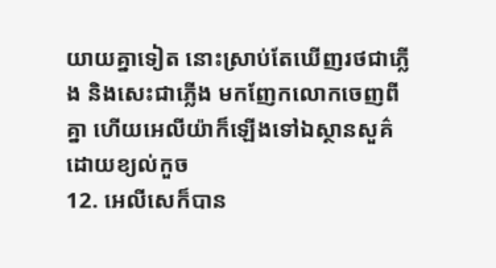យាយគ្នាទៀត នោះស្រាប់តែឃើញរថជាភ្លើង និងសេះជាភ្លើង មកញែកលោកចេញពីគ្នា ហើយអេលីយ៉ាក៏ឡើងទៅឯស្ថានសួគ៌ ដោយខ្យល់កួច
12. អេលីសេក៏បាន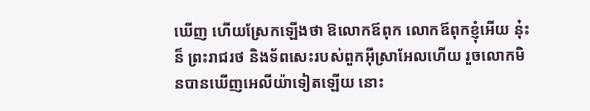ឃើញ ហើយស្រែកឡើងថា ឱលោកឪពុក លោកឪពុកខ្ញុំអើយ នុ៎ះន៏ ព្រះរាជរថ និងទ័ពសេះរបស់ពួកអ៊ីស្រាអែលហើយ រួចលោកមិនបានឃើញអេលីយ៉ាទៀតឡើយ នោះ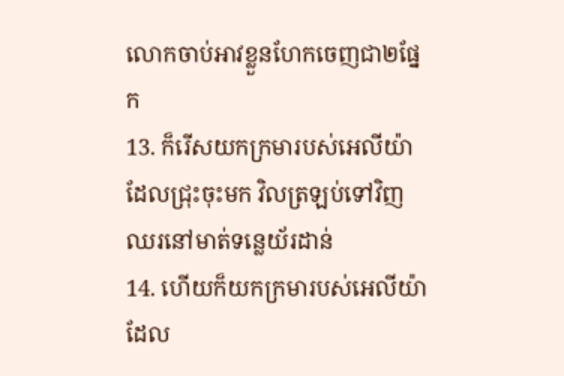លោកចាប់អាវខ្លួនហែកចេញជា២ផ្នែក
13. ក៏រើសយកក្រមារបស់អេលីយ៉ា ដែលជ្រុះចុះមក វិលត្រឡប់ទៅវិញ ឈរនៅមាត់ទន្លេយ័រដាន់
14. ហើយក៏យកក្រមារបស់អេលីយ៉ា ដែល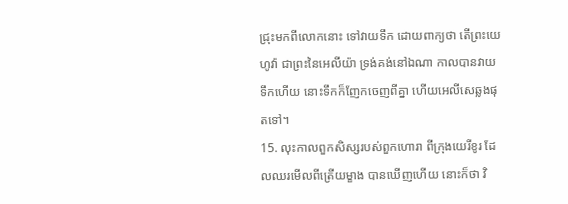ជ្រុះមកពីលោកនោះ ទៅវាយទឹក ដោយពាក្យថា តើព្រះយេហូវ៉ា ជាព្រះនៃអេលីយ៉ា ទ្រង់គង់នៅឯណា កាលបានវាយទឹកហើយ នោះទឹកក៏ញែកចេញពីគ្នា ហើយអេលីសេឆ្លងផុតទៅ។
15. លុះកាលពួកសិស្សរបស់ពួកហោរា ពីក្រុងយេរីខូរ ដែលឈរមើលពីត្រើយម្ខាង បានឃើញហើយ នោះក៏ថា វិ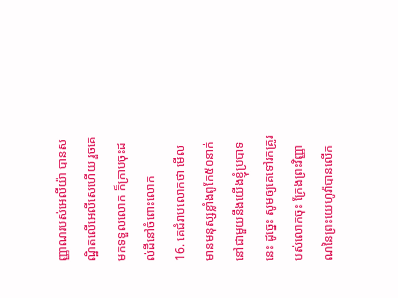ញ្ញាណរបស់អេលីយ៉ា បានសណ្ឋិតលើអេលីសេហើយ រួចគេមកទទួលលោក ក៏ក្រាបចុះដល់ដីនៅចំពោះលោក
16. គេជំរាបលោកថា មើល មានមនុស្សខ្លាំងពូកែ៥០នាក់ នៅជាមួយនឹងយើងខ្ញុំប្របាទនេះ ដូច្នេះ សូមឲ្យគេទៅរកគ្រូរបស់លោកចុះ ក្រែងព្រះវិញ្ញាណនៃព្រះយេហូវ៉ាបានលើក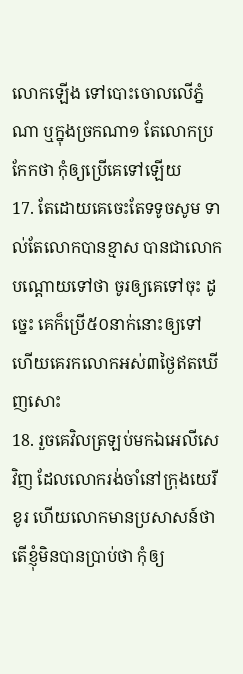លោកឡើង ទៅបោះចោលលើភ្នំណា ឬក្នុងច្រកណា១ តែលោកប្រកែកថា កុំឲ្យប្រើគេទៅឡើយ
17. តែដោយគេចេះតែទទូចសូម ទាល់តែលោកបានខ្មាស បានជាលោកបណ្តោយទៅថា ចូរឲ្យគេទៅចុះ ដូច្នេះ គេក៏ប្រើ៥០នាក់នោះឲ្យទៅ ហើយគេរកលោកអស់៣ថ្ងៃឥតឃើញសោះ
18. រួចគេវិលត្រឡប់មកឯអេលីសេវិញ ដែលលោករង់ចាំនៅក្រុងយេរីខូរ ហើយលោកមានប្រសាសន៍ថា តើខ្ញុំមិនបានប្រាប់ថា កុំឲ្យ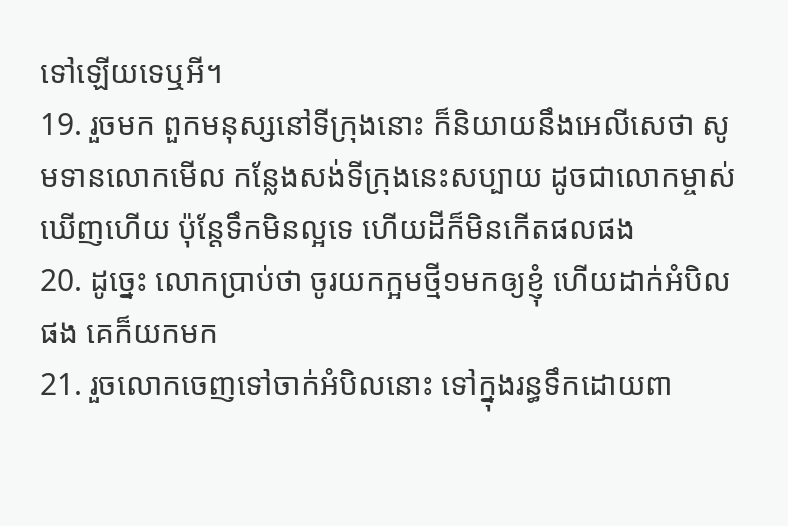ទៅឡើយទេឬអី។
19. រួចមក ពួកមនុស្សនៅទីក្រុងនោះ ក៏និយាយនឹងអេលីសេថា សូមទានលោកមើល កន្លែងសង់ទីក្រុងនេះសប្បាយ ដូចជាលោកម្ចាស់ឃើញហើយ ប៉ុន្តែទឹកមិនល្អទេ ហើយដីក៏មិនកើតផលផង
20. ដូច្នេះ លោកប្រាប់ថា ចូរយកក្អមថ្មី១មកឲ្យខ្ញុំ ហើយដាក់អំបិលផង គេក៏យកមក
21. រួចលោកចេញទៅចាក់អំបិលនោះ ទៅក្នុងរន្ធទឹកដោយពា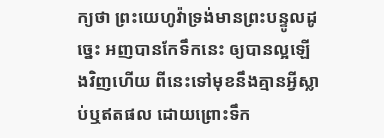ក្យថា ព្រះយេហូវ៉ាទ្រង់មានព្រះបន្ទូលដូច្នេះ អញបានកែទឹកនេះ ឲ្យបានល្អឡើងវិញហើយ ពីនេះទៅមុខនឹងគ្មានអ្វីស្លាប់ឬឥតផល ដោយព្រោះទឹក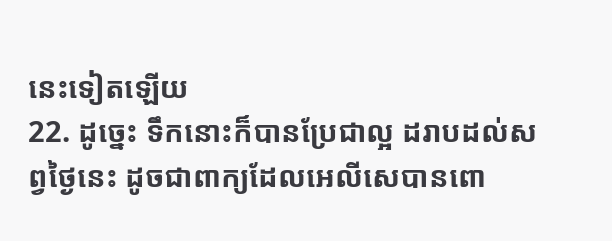នេះទៀតឡើយ
22. ដូច្នេះ ទឹកនោះក៏បានប្រែជាល្អ ដរាបដល់សព្វថ្ងៃនេះ ដូចជាពាក្យដែលអេលីសេបានពោ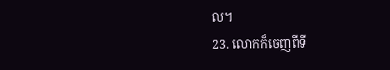ល។
23. លោកក៏ចេញពីទី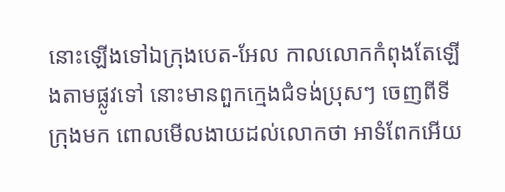នោះឡើងទៅឯក្រុងបេត-អែល កាលលោកកំពុងតែឡើងតាមផ្លូវទៅ នោះមានពួកក្មេងជំទង់ប្រុសៗ ចេញពីទីក្រុងមក ពោលមើលងាយដល់លោកថា អាទំពែកអើយ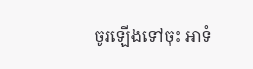ចូរឡើងទៅចុះ អាទំ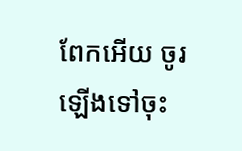ពែកអើយ ចូរឡើងទៅចុះ